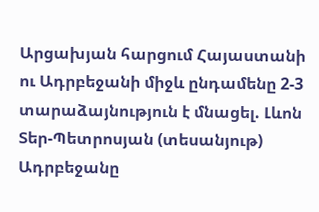Արցախյան հարցում Հայաստանի ու Ադրբեջանի միջև ընդամենը 2-3 տարաձայնություն է մնացել. Լևոն Տեր-Պետրոսյան (տեսանյութ)
Ադրբեջանը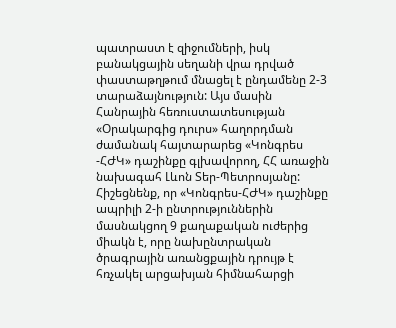պատրաստ է զիջումների, իսկ բանակցային սեղանի վրա դրված փաստաթղթում մնացել է ընդամենը 2-3 տարաձայնություն: Այս մասին Հանրային հեռուստատեսության «Օրակարգից դուրս» հաղորդման ժամանակ հայտարարեց «Կոնգրես -ՀԺԿ» դաշինքը գլխավորող, ՀՀ առաջին նախագահ Լևոն Տեր-Պետրոսյանը: Հիշեցնենք, որ «Կոնգրես-ՀԺԿ» դաշինքը ապրիլի 2-ի ընտրություններին մասնակցող 9 քաղաքական ուժերից միակն է, որը նախընտրական ծրագրային առանցքային դրույթ է հռչակել արցախյան հիմնահարցի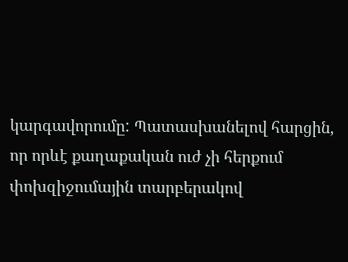կարգավորումը: Պատասխանելով հարցին, որ որևէ քաղաքական ուժ չի հերքում փոխզիջումային տարբերակով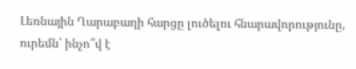Լեռնային Ղարաբաղի հարցը լուծելու հնարավորությունը, ուրեմն՝ ինչո՞վ է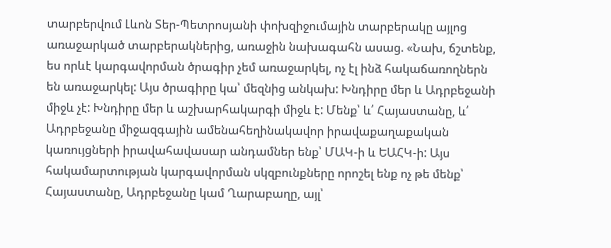տարբերվում Լևոն Տեր-Պետրոսյանի փոխզիջումային տարբերակը այլոց առաջարկած տարբերակներից, առաջին նախագահն ասաց. «Նախ, ճշտենք, ես որևէ կարգավորման ծրագիր չեմ առաջարկել, ոչ էլ ինձ հակաճառողներն են առաջարկել: Այս ծրագիրը կա՝ մեզնից անկախ: Խնդիրը մեր և Ադրբեջանի միջև չէ: Խնդիրը մեր և աշխարհակարգի միջև է: Մենք՝ և՛ Հայաստանը, և՛ Ադրբեջանը միջազգային ամենահեղինակավոր իրավաքաղաքական կառույցների իրավահավասար անդամներ ենք՝ ՄԱԿ-ի և ԵԱՀԿ-ի: Այս հակամարտության կարգավորման սկզբունքները որոշել ենք ոչ թե մենք՝ Հայաստանը, Ադրբեջանը կամ Ղարաբաղը, այլ՝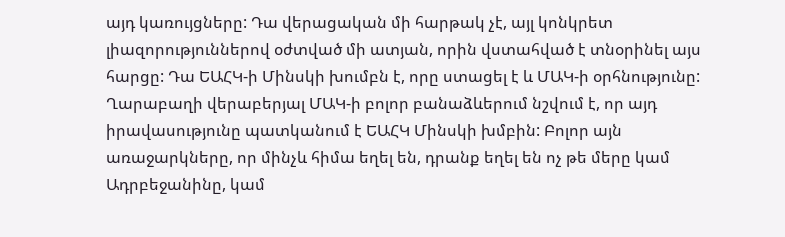այդ կառույցները: Դա վերացական մի հարթակ չէ, այլ կոնկրետ լիազորություններով օժտված մի ատյան, որին վստահված է տնօրինել այս հարցը: Դա ԵԱՀԿ-ի Մինսկի խումբն է, որը ստացել է և ՄԱԿ-ի օրհնությունը: Ղարաբաղի վերաբերյալ ՄԱԿ-ի բոլոր բանաձևերում նշվում է, որ այդ իրավասությունը պատկանում է ԵԱՀԿ Մինսկի խմբին: Բոլոր այն առաջարկները, որ մինչև հիմա եղել են, դրանք եղել են ոչ թե մերը կամ Ադրբեջանինը, կամ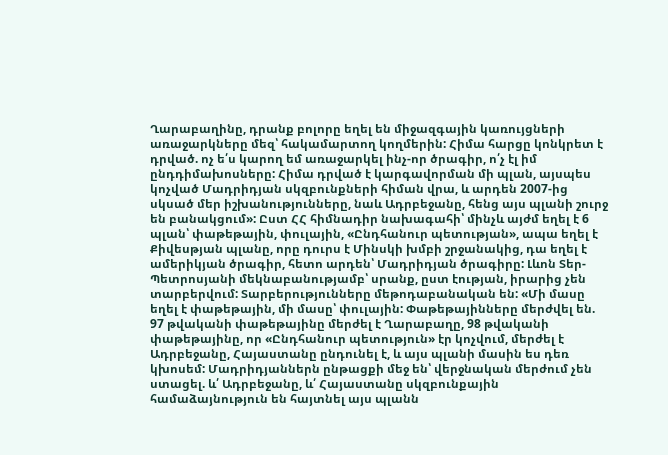Ղարաբաղինը, դրանք բոլորը եղել են միջազգային կառույցների առաջարկները մեզ՝ հակամարտող կողմերին: Հիմա հարցը կոնկրետ է դրված. ոչ ե՛ս կարող եմ առաջարկել ինչ-որ ծրագիր, ո՛չ էլ իմ ընդդիմախոսները: Հիմա դրված է կարգավորման մի պլան, այսպես կոչված Մադրիդյան սկզբունքների հիման վրա, և արդեն 2007-ից սկսած մեր իշխանությունները, նաև Ադրբեջանը, հենց այս պլանի շուրջ են բանակցում»: Ըստ ՀՀ հիմնադիր նախագահի՝ մինչև այժմ եղել է 6 պլան՝ փաթեթային, փուլային, «Ընդհանուր պետության», ապա եղել է Քիվեսթյան պլանը, որը դուրս է Մինսկի խմբի շրջանակից, դա եղել է ամերիկյան ծրագիր, հետո արդեն՝ Մադրիդյան ծրագիրը: Լևոն Տեր-Պետրոսյանի մեկնաբանությամբ՝ սրանք, ըստ էության, իրարից չեն տարբերվում: Տարբերությունները մեթոդաբանական են: «Մի մասը եղել է փաթեթային, մի մասը՝ փուլային: Փաթեթայինները մերժվել են. 97 թվականի փաթեթայինը մերժել է Ղարաբաղը, 98 թվականի փաթեթայինը, որ «Ընդհանուր պետություն» էր կոչվում, մերժել է Ադրբեջանը, Հայաստանը ընդունել է, և այս պլանի մասին ես դեռ կխոսեմ: Մադրիդյաններն ընթացքի մեջ են՝ վերջնական մերժում չեն ստացել. և՛ Ադրբեջանը, և՛ Հայաստանը սկզբունքային համաձայնություն են հայտնել այս պլանն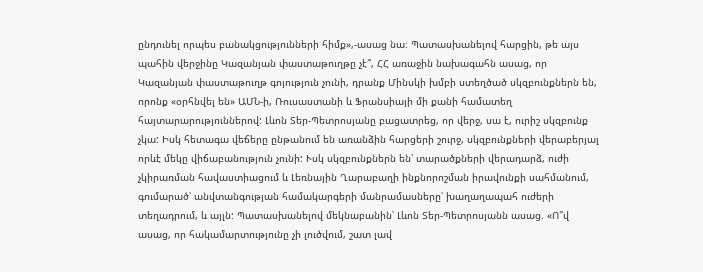ընդունել որպես բանակցությունների հիմք»,-ասաց նա։ Պատասխանելով հարցին, թե այս պահին վերջինը Կազանյան փաստաթուղթը չէ՞, ՀՀ առաջին նախագահն ասաց, որ Կազանյան փաստաթուղթ գոյություն չունի, դրանք Մինսկի խմբի ստեղծած սկզբունքներն են, որոնք «օրհնվել են» ԱՄՆ-ի, Ռուսաստանի և Ֆրանսիայի մի քանի համատեղ հայտարարություններով: Լևոն Տեր-Պետրոսյանը բացատրեց, որ վերջ, սա է, ուրիշ սկզբունք չկա: Իսկ հետագա վեճերը ընթանում են առանձին հարցերի շուրջ, սկզբունքների վերաբերյալ որևէ մեկը վիճաբանություն չունի: Ւսկ սկզբունքներն են՝ տարածքների վերադարձ, ուժի չկիրառման հավաստիացում և Լեռնային Ղարաբաղի ինքնորոշման իրավունքի սահմանում, գումարած՝ անվտանգության համակարգերի մանրամասները՝ խաղաղապահ ուժերի տեղադրում, և այլն: Պատասխանելով մեկնաբանին՝ Լևոն Տեր-Պետրոսյանն ասաց. «Ո՞վ ասաց, որ հակամարտությունը չի լուծվում, շատ լավ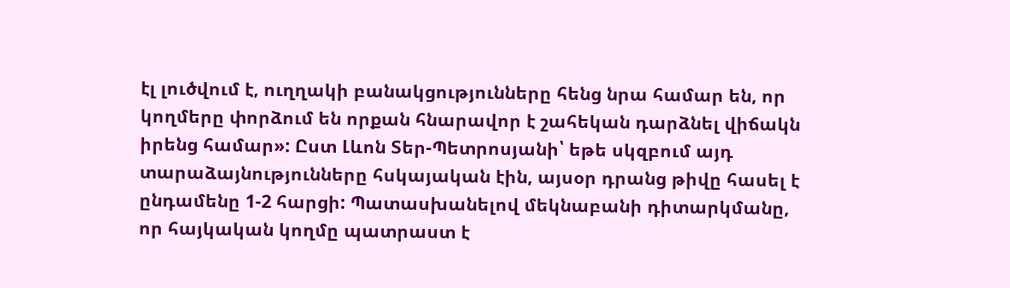էլ լուծվում է, ուղղակի բանակցությունները հենց նրա համար են, որ կողմերը փորձում են որքան հնարավոր է շահեկան դարձնել վիճակն իրենց համար»: Ըստ Լևոն Տեր-Պետրոսյանի՝ եթե սկզբում այդ տարաձայնությունները հսկայական էին, այսօր դրանց թիվը հասել է ընդամենը 1-2 հարցի: Պատասխանելով մեկնաբանի դիտարկմանը, որ հայկական կողմը պատրաստ է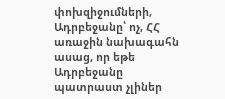փոխզիջումների, Ադրբեջանը՝ ոչ, ՀՀ առաջին նախագահն ասաց, որ եթե Ադրբեջանը պատրաստ չլիներ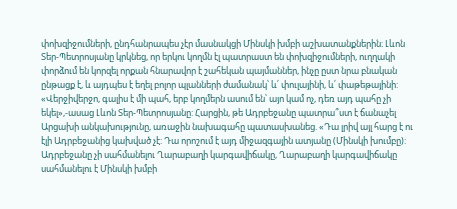փոխզիջումների, ընդհանրապես չէր մասնակցի Մինսկի խմբի աշխատանքներին։ Լևոն Տեր-Պետրոսյանը կրկնեց, որ երկու կողմն էլ պատրաստ են փոխզիջումների, ուղղակի փորձում են կորզել որքան հնարավոր է շահեկան պայմաններ, ինչը ըստ նրա բնական ընթացք է, և այդպես է եղել բոլոր պլանների ժամանակ՝ և՛ փուլայինի, և՛ փաթեթայինի: «Վերջիվերջո, գալիս է մի պահ, երբ կողմերն ասում են՝ այո կամ ոչ, դեռ այդ պահը չի եկել»,-ասաց Լևոն Տեր-Պետրոսյանը: Հարցին, թե Ադրբեջանը պատրա՞ստ է ճանաչել Արցախի անկախությունը, առաջին նախագահը պատասխանեց. «Դա լրիվ այլ հարց է ու էլի Ադրբեջանից կախված չէ: Դա որոշում է այդ միջազգային ատյանը (Մինսկի խումբը): Ադրբեջանը չի սահմանելու Ղարաբաղի կարգավիճակը, Ղարաբաղի կարգավիճակը սահմանելու է Մինսկի խմբի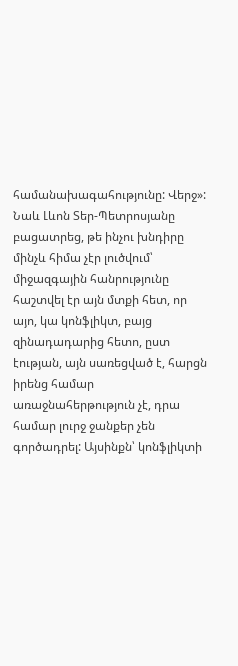համանախագահությունը: Վերջ»: Նաև Լևոն Տեր-Պետրոսյանը բացատրեց, թե ինչու խնդիրը մինչև հիմա չէր լուծվում՝ միջազգային հանրությունը հաշտվել էր այն մտքի հետ, որ այո, կա կոնֆլիկտ, բայց զինադադարից հետո, ըստ էության, այն սառեցված է, հարցն իրենց համար առաջնահերթություն չէ, դրա համար լուրջ ջանքեր չեն գործադրել: Այսինքն՝ կոնֆլիկտի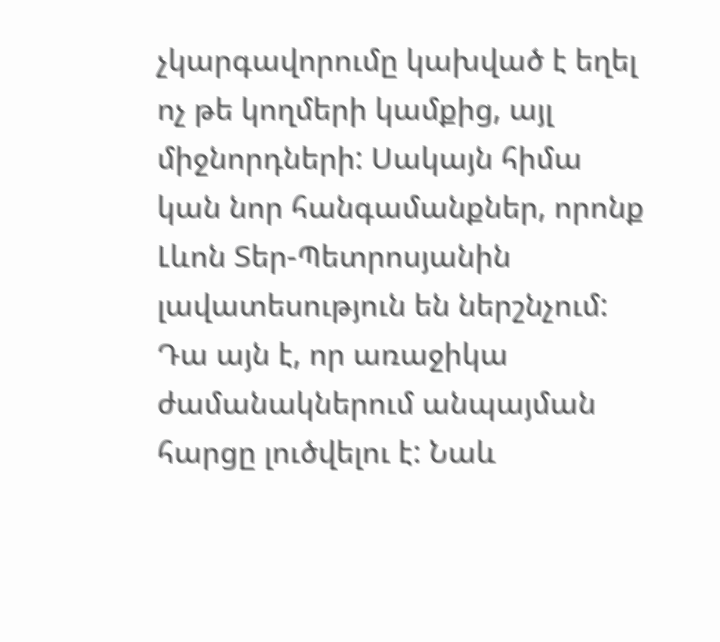չկարգավորումը կախված է եղել ոչ թե կողմերի կամքից, այլ միջնորդների: Սակայն հիմա կան նոր հանգամանքներ, որոնք Լևոն Տեր-Պետրոսյանին լավատեսություն են ներշնչում: Դա այն է, որ առաջիկա ժամանակներում անպայման հարցը լուծվելու է: Նաև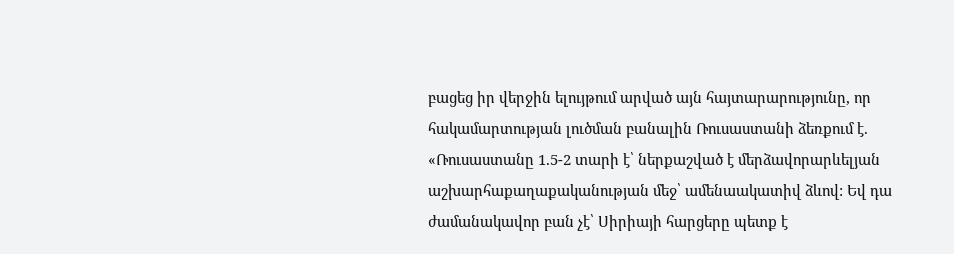բացեց իր վերջին ելույթում արված այն հայտարարությունը, որ հակամարտության լուծման բանալին Ռուսաստանի ձեռքում է. «Ռուսաստանը 1.5-2 տարի է՝ ներքաշված է մերձավորարևելյան աշխարհաքաղաքականության մեջ՝ ամենաակատիվ ձևով: Եվ դա ժամանակավոր բան չէ՝ Սիրիայի հարցերը պետք է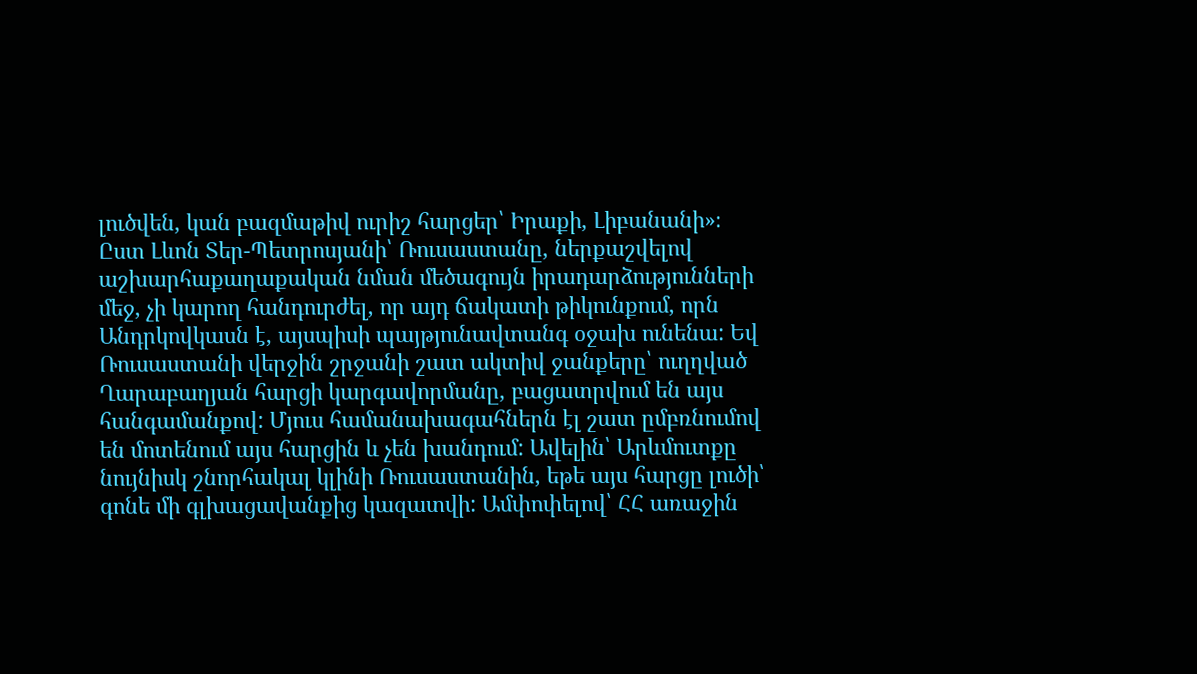լուծվեն, կան բազմաթիվ ուրիշ հարցեր՝ Իրաքի, Լիբանանի»։ Ըստ Լևոն Տեր-Պետրոսյանի՝ Ռուսաստանը, ներքաշվելով աշխարհաքաղաքական նման մեծագույն իրադարձությունների մեջ, չի կարող հանդուրժել, որ այդ ճակատի թիկունքում, որն Անդրկովկասն է, այսպիսի պայթյունավտանգ օջախ ունենա: Եվ Ռուսաստանի վերջին շրջանի շատ ակտիվ ջանքերը՝ ուղղված Ղարաբաղյան հարցի կարգավորմանը, բացատրվում են այս հանգամանքով: Մյուս համանախագահներն էլ շատ ըմբռնումով են մոտենում այս հարցին և չեն խանդում: Ավելին՝ Արևմուտքը նույնիսկ շնորհակալ կլինի Ռուսաստանին, եթե այս հարցը լուծի՝ գոնե մի գլխացավանքից կազատվի: Ամփոփելով՝ ՀՀ առաջին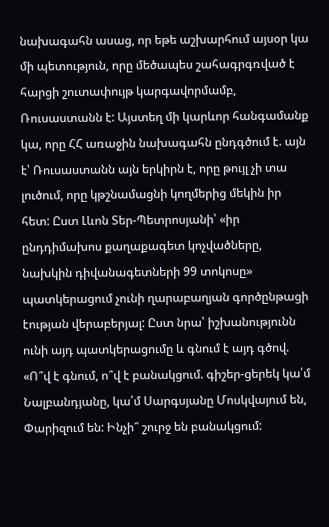նախագահն ասաց, որ եթե աշխարհում այսօր կա մի պետություն, որը մեծապես շահագրգռված է հարցի շուտափույթ կարգավորմամբ, Ռուսաստանն է: Այստեղ մի կարևոր հանգամանք կա, որը ՀՀ առաջին նախագահն ընդգծում է. այն է՝ Ռուսաստանն այն երկիրն է, որը թույլ չի տա լուծում, որը կթշնամացնի կողմերից մեկին իր հետ: Ըստ Լևոն Տեր-Պետրոսյանի՝ «իր ընդդիմախոս քաղաքագետ կոչվածները, նախկին դիվանագետների 99 տոկոսը» պատկերացում չունի ղարաբաղյան գործընթացի էության վերաբերյալ: Ըստ նրա՝ իշխանությունն ունի այդ պատկերացումը և գնում է այդ գծով. «Ո՞վ է գնում, ո՞վ է բանակցում. գիշեր-ցերեկ կա՛մ Նալբանդյանը, կա՛մ Սարգսյանը Մոսկվայում են, Փարիզում են: Ինչի՞ շուրջ են բանակցում: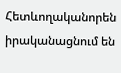Հետևողականորեն իրականացնում են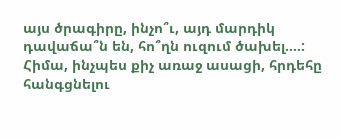այս ծրագիրը, ինչո՞ւ, այդ մարդիկ դավաճա՞ն են, հո՞ղն ուզում ծախել....: Հիմա, ինչպես քիչ առաջ ասացի, հրդեհը հանգցնելու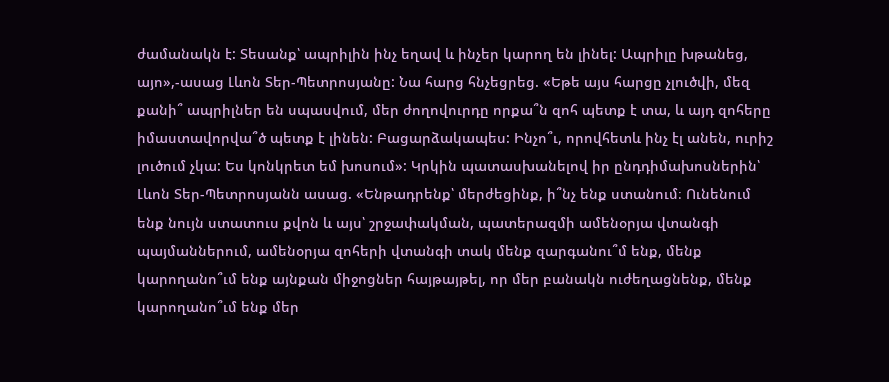ժամանակն է: Տեսանք՝ ապրիլին ինչ եղավ և ինչեր կարող են լինել: Ապրիլը խթանեց, այո»,-ասաց Լևոն Տեր-Պետրոսյանը: Նա հարց հնչեցրեց. «Եթե այս հարցը չլուծվի, մեզ քանի՞ ապրիլներ են սպասվում, մեր ժողովուրդը որքա՞ն զոհ պետք է տա, և այդ զոհերը իմաստավորվա՞ծ պետք է լինեն: Բացարձակապես: Ինչո՞ւ, որովհետև ինչ էլ անեն, ուրիշ լուծում չկա: Ես կոնկրետ եմ խոսում»: Կրկին պատասխանելով իր ընդդիմախոսներին՝ Լևոն Տեր-Պետրոսյանն ասաց. «Ենթադրենք՝ մերժեցինք, ի՞նչ ենք ստանում։ Ունենում ենք նույն ստատուս քվոն և այս՝ շրջափակման, պատերազմի ամենօրյա վտանգի պայմաններում, ամենօրյա զոհերի վտանգի տակ մենք զարգանու՞մ ենք, մենք կարողանո՞ւմ ենք այնքան միջոցներ հայթայթել, որ մեր բանակն ուժեղացնենք, մենք կարողանո՞ւմ ենք մեր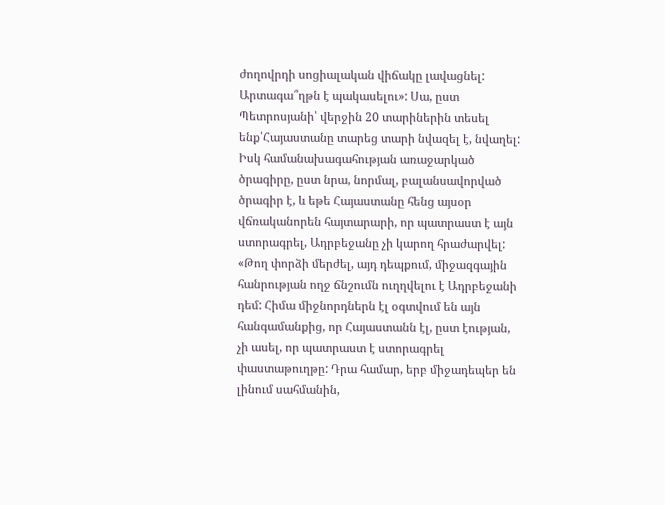ժողովրդի սոցիալական վիճակը լավացնել: Արտագա՞ղթն է պակասելու»: Սա, ըստ Պետրոսյանի՝ վերջին 20 տարիներին տեսել ենք՝Հայաստանը տարեց տարի նվազել է, նվաղել: Իսկ համանախագահության առաջարկած ծրագիրը, ըստ նրա, նորմալ, բալանսավորված ծրագիր է, և եթե Հայաստանը հենց այսօր վճռականորեն հայտարարի, որ պատրաստ է այն ստորագրել, Ադրբեջանը չի կարող հրաժարվել: «Թող փորձի մերժել, այդ դեպքում, միջազգային հանրության ողջ ճնշումն ուղղվելու է Ադրբեջանի դեմ: Հիմա միջնորդներն էլ օգտվում են այն հանգամանքից, որ Հայաստանն էլ, ըստ էության, չի ասել, որ պատրաստ է ստորագրել փաստաթուղթը: Դրա համար, երբ միջադեպեր են լինում սահմանին,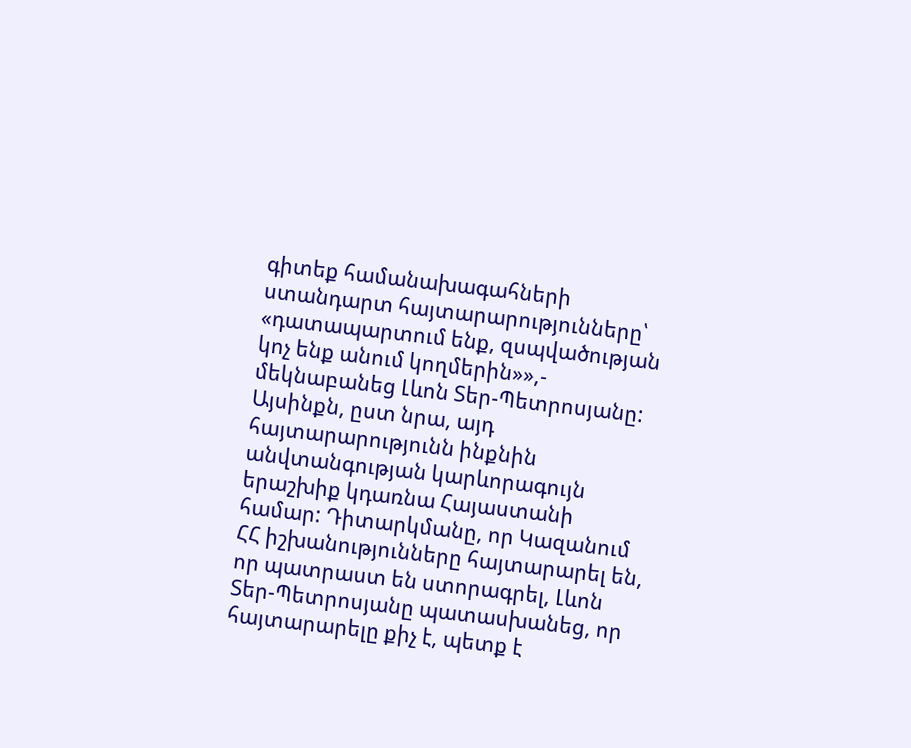գիտեք համանախագահների ստանդարտ հայտարարությունները՝ «դատապարտում ենք, զսպվածության կոչ ենք անում կողմերին»»,- մեկնաբանեց Լևոն Տեր-Պետրոսյանը: Այսինքն, ըստ նրա, այդ հայտարարությունն ինքնին անվտանգության կարևորագույն երաշխիք կդառնա Հայաստանի համար: Դիտարկմանը, որ Կազանում ՀՀ իշխանությունները հայտարարել են, որ պատրաստ են ստորագրել, Լևոն Տեր-Պետրոսյանը պատասխանեց, որ հայտարարելը քիչ է, պետք է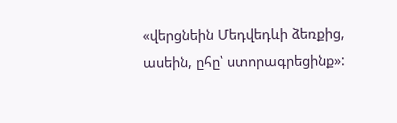«վերցնեին Մեդվեդևի ձեռքից, ասեին, ըհը՝ ստորագրեցինք»: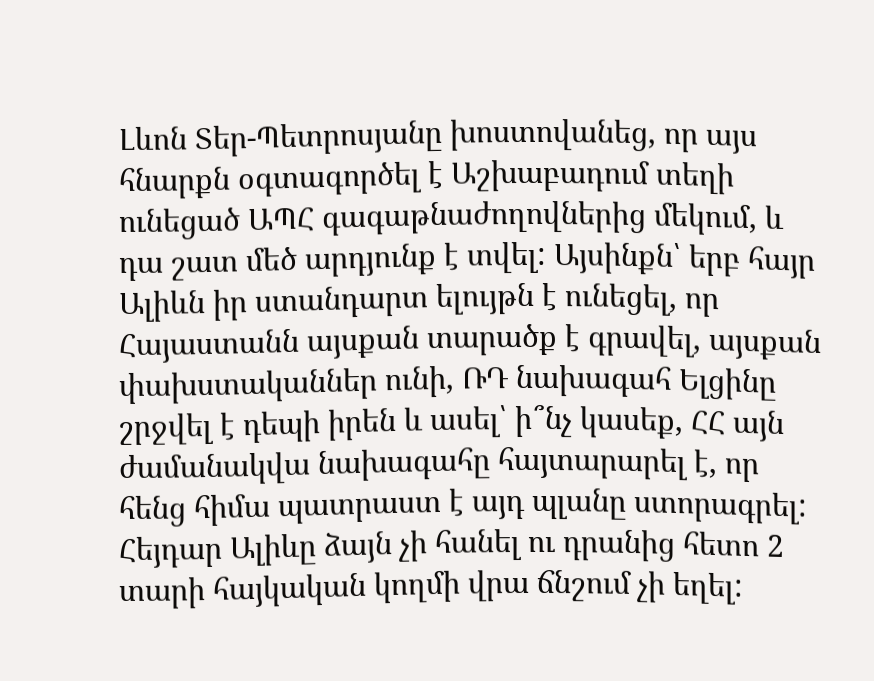Լևոն Տեր-Պետրոսյանը խոստովանեց, որ այս հնարքն օգտագործել է Աշխաբադում տեղի ունեցած ԱՊՀ գագաթնաժողովներից մեկում, և դա շատ մեծ արդյունք է տվել: Այսինքն՝ երբ հայր Ալիևն իր ստանդարտ ելույթն է ունեցել, որ Հայաստանն այսքան տարածք է գրավել, այսքան փախստականներ ունի, ՌԴ նախագահ Ելցինը շրջվել է դեպի իրեն և ասել՝ ի՞նչ կասեք, ՀՀ այն ժամանակվա նախագահը հայտարարել է, որ հենց հիմա պատրաստ է այդ պլանը ստորագրել: Հեյդար Ալիևը ձայն չի հանել ու դրանից հետո 2 տարի հայկական կողմի վրա ճնշում չի եղել: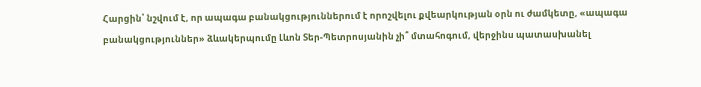Հարցին՝ նշվում է, որ ապագա բանակցություններում է որոշվելու քվեարկության օրն ու ժամկետը, «ապագա բանակցություններ» ձևակերպումը Լևոն Տեր-Պետրոսյանին չի՞ մտահոգում, վերջինս պատասխանել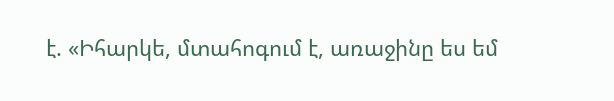է. «Իհարկե, մտահոգում է, առաջինը ես եմ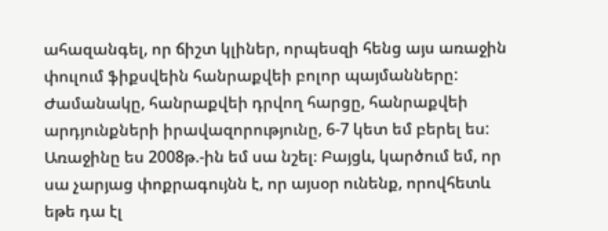ահազանգել, որ ճիշտ կլիներ, որպեսզի հենց այս առաջին փուլում ֆիքսվեին հանրաքվեի բոլոր պայմանները: Ժամանակը, հանրաքվեի դրվող հարցը, հանրաքվեի արդյունքների իրավազորությունը, 6-7 կետ եմ բերել ես: Առաջինը ես 2008թ.-ին եմ սա նշել։ Բայցև, կարծում եմ, որ սա չարյաց փոքրագույնն է, որ այսօր ունենք, որովհետև եթե դա էլ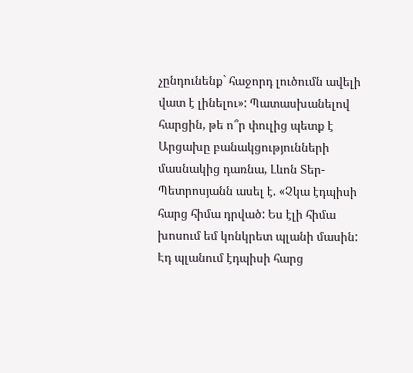չընդունենք` հաջորդ լուծումն ավելի վատ է լինելու»: Պատասխանելով հարցին, թե ո՞ր փուլից պետք է Արցախը բանակցությունների մասնակից դառնա, Լևոն Տեր-Պետրոսյանն ասել է. «Չկա էդպիսի հարց հիմա դրված: Ես էլի հիմա խոսում եմ կոնկրետ պլանի մասին: Էդ պլանում էդպիսի հարց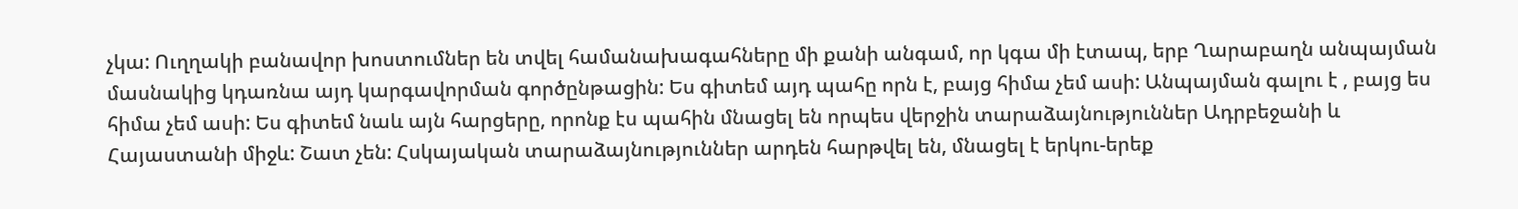չկա: Ուղղակի բանավոր խոստումներ են տվել համանախագահները մի քանի անգամ, որ կգա մի էտապ, երբ Ղարաբաղն անպայման մասնակից կդառնա այդ կարգավորման գործընթացին: Ես գիտեմ այդ պահը որն է, բայց հիմա չեմ ասի: Անպայման գալու է , բայց ես հիմա չեմ ասի: Ես գիտեմ նաև այն հարցերը, որոնք էս պահին մնացել են որպես վերջին տարաձայնություններ Ադրբեջանի և Հայաստանի միջև: Շատ չեն: Հսկայական տարաձայնություններ արդեն հարթվել են, մնացել է երկու-երեք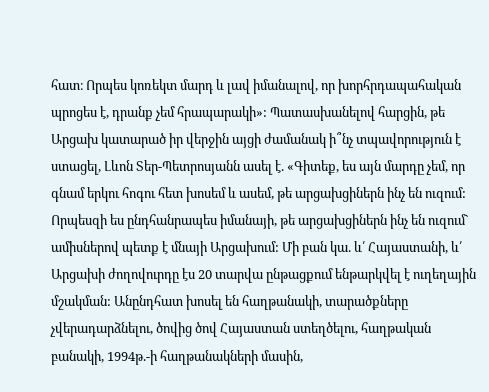հատ։ Որպես կոռեկտ մարդ և լավ իմանալով, որ խորհրդապահական պրոցես է, դրանք չեմ հրապարակի»: Պատասխանելով հարցին, թե Արցախ կատարած իր վերջին այցի ժամանակ ի՞նչ տպավորություն է ստացել, Լևոն Տեր-Պետրոսյանն ասել է. «Գիտեք, ես այն մարդը չեմ, որ գնամ երկու հոգու հետ խոսեմ և ասեմ, թե արցախցիներն ինչ են ուզում: Որպեսզի ես ընդհանրապես իմանայի, թե արցախցիներն ինչ են ուզում` ամիսներով պետք է մնայի Արցախում: Մի բան կա. և՛ Հայաստանի, և՛ Արցախի ժողովուրդը էս 20 տարվա ընթացքում ենթարկվել է ուղեղային մշակման: Անընդհատ խոսել են հաղթանակի, տարածքները չվերադարձնելու, ծովից ծով Հայաստան ստեղծելու, հաղթական բանակի, 1994թ.-ի հաղթանակների մասին,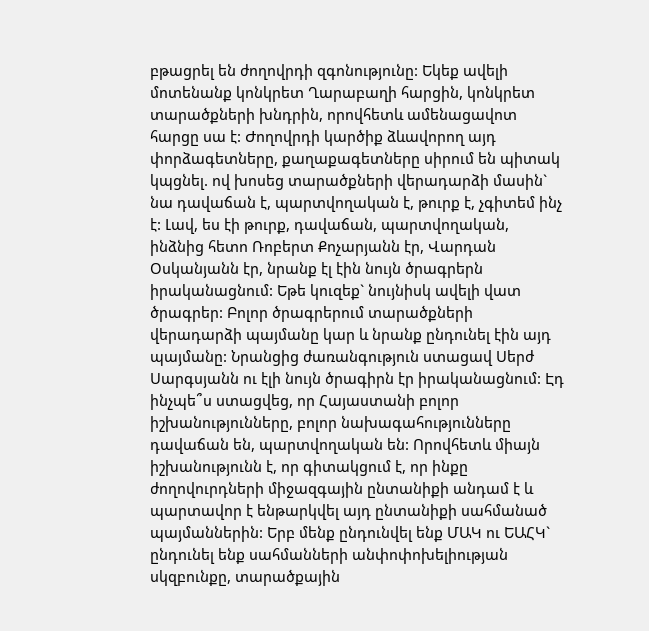բթացրել են ժողովրդի զգոնությունը: Եկեք ավելի մոտենանք կոնկրետ Ղարաբաղի հարցին, կոնկրետ տարածքների խնդրին, որովհետև ամենացավոտ հարցը սա է: Ժողովրդի կարծիք ձևավորող այդ փորձագետները, քաղաքագետները սիրում են պիտակ կպցնել. ով խոսեց տարածքների վերադարձի մասին` նա դավաճան է, պարտվողական է, թուրք է, չգիտեմ ինչ է: Լավ, ես էի թուրք, դավաճան, պարտվողական, ինձնից հետո Ռոբերտ Քոչարյանն էր, Վարդան Օսկանյանն էր, նրանք էլ էին նույն ծրագրերն իրականացնում: Եթե կուզեք` նույնիսկ ավելի վատ ծրագրեր: Բոլոր ծրագրերում տարածքների վերադարձի պայմանը կար և նրանք ընդունել էին այդ պայմանը: Նրանցից ժառանգություն ստացավ Սերժ Սարգսյանն ու էլի նույն ծրագիրն էր իրականացնում: Էդ ինչպե՞ս ստացվեց, որ Հայաստանի բոլոր իշխանությունները, բոլոր նախագահությունները դավաճան են, պարտվողական են: Որովհետև միայն իշխանությունն է, որ գիտակցում է, որ ինքը ժողովուրդների միջազգային ընտանիքի անդամ է և պարտավոր է ենթարկվել այդ ընտանիքի սահմանած պայմաններին: Երբ մենք ընդունվել ենք ՄԱԿ ու ԵԱՀԿ` ընդունել ենք սահմանների անփոփոխելիության սկզբունքը, տարածքային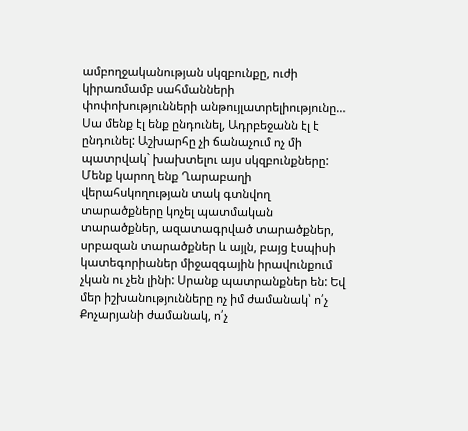ամբողջականության սկզբունքը, ուժի կիրառմամբ սահմանների փոփոխությունների անթույլատրելիությունը… Սա մենք էլ ենք ընդունել, Ադրբեջանն էլ է ընդունել: Աշխարհը չի ճանաչում ոչ մի պատրվակ` խախտելու այս սկզբունքները: Մենք կարող ենք Ղարաբաղի վերահսկողության տակ գտնվող տարածքները կոչել պատմական տարածքներ, ազատագրված տարածքներ, սրբազան տարածքներ և այլն, բայց էսպիսի կատեգորիաներ միջազգային իրավունքում չկան ու չեն լինի: Սրանք պատրանքներ են: Եվ մեր իշխանությունները ոչ իմ ժամանակ՝ ո՛չ Քոչարյանի ժամանակ, ո՛չ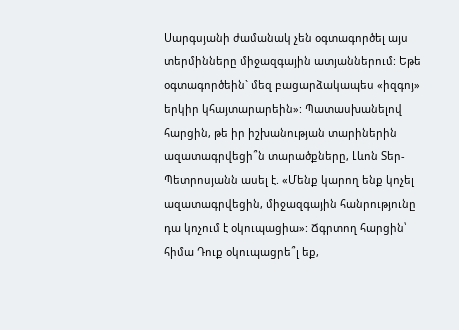Սարգսյանի ժամանակ չեն օգտագործել այս տերմինները միջազգային ատյաններում: Եթե օգտագործեին` մեզ բացարձակապես «իզգոյ» երկիր կհայտարարեին»: Պատասխանելով հարցին, թե իր իշխանության տարիներին ազատագրվեցի՞ն տարածքները, Լևոն Տեր-Պետրոսյանն ասել է. «Մենք կարող ենք կոչել ազատագրվեցին, միջազգային հանրությունը դա կոչում է օկուպացիա»: Ճգրտող հարցին՝ հիմա Դուք օկուպացրե՞լ եք,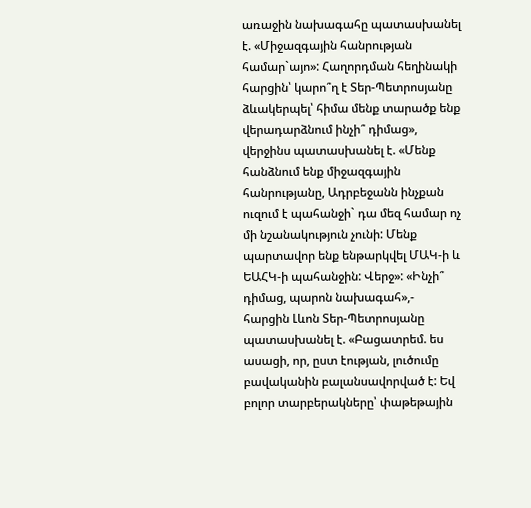առաջին նախագահը պատասխանել է. «Միջազգային հանրության համար`այո»: Հաղորդման հեղինակի հարցին՝ կարո՞ղ է Տեր-Պետրոսյանը ձևակերպել՝ հիմա մենք տարածք ենք վերադարձնում ինչի՞ դիմաց», վերջինս պատասխանել է. «Մենք հանձնում ենք միջազգային հանրությանը, Ադրբեջանն ինչքան ուզում է պահանջի` դա մեզ համար ոչ մի նշանակություն չունի: Մենք պարտավոր ենք ենթարկվել ՄԱԿ-ի և ԵԱՀԿ-ի պահանջին: Վերջ»: «Ինչի՞ դիմաց, պարոն նախագահ»,- հարցին Լևոն Տեր-Պետրոսյանը պատասխանել է. «Բացատրեմ. ես ասացի, որ, ըստ էության, լուծումը բավականին բալանսավորված է: Եվ բոլոր տարբերակները՝ փաթեթային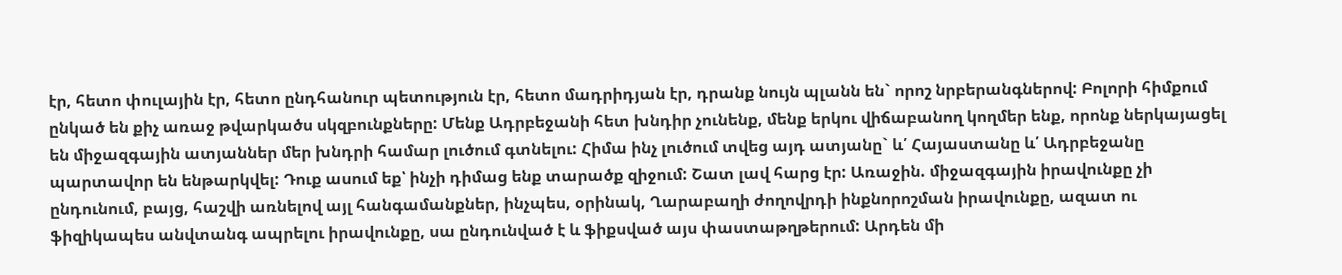էր, հետո փուլային էր, հետո ընդհանուր պետություն էր, հետո մադրիդյան էր, դրանք նույն պլանն են` որոշ նրբերանգներով: Բոլորի հիմքում ընկած են քիչ առաջ թվարկածս սկզբունքները: Մենք Ադրբեջանի հետ խնդիր չունենք, մենք երկու վիճաբանող կողմեր ենք, որոնք ներկայացել են միջազգային ատյաններ մեր խնդրի համար լուծում գտնելու: Հիմա ինչ լուծում տվեց այդ ատյանը` և՛ Հայաստանը և՛ Ադրբեջանը պարտավոր են ենթարկվել: Դուք ասում եք՝ ինչի դիմաց ենք տարածք զիջում: Շատ լավ հարց էր: Առաջին. միջազգային իրավունքը չի ընդունում, բայց, հաշվի առնելով այլ հանգամանքներ, ինչպես, օրինակ, Ղարաբաղի ժողովրդի ինքնորոշման իրավունքը, ազատ ու ֆիզիկապես անվտանգ ապրելու իրավունքը, սա ընդունված է և ֆիքսված այս փաստաթղթերում: Արդեն մի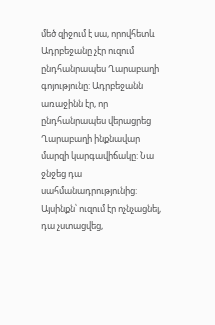մեծ զիջում է սա, որովհետև Ադրբեջանը չէր ուզում ընդհանրապես Ղարաբաղի գոյությունը: Ադրբեջանն առաջինն էր, որ ընդհանրապես վերացրեց Ղարաբաղի ինքնավար մարզի կարգավիճակը: Նա ջնջեց դա սահմանադրությունից: Այսինքն՝ ուզում էր ոչնչացնել, դա չստացվեց,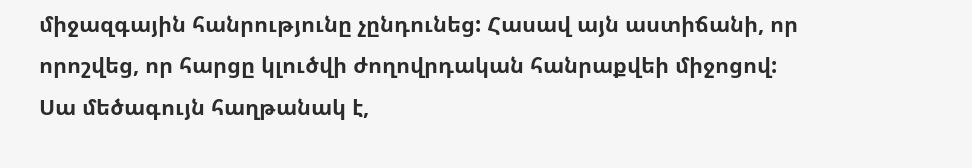միջազգային հանրությունը չընդունեց: Հասավ այն աստիճանի, որ որոշվեց, որ հարցը կլուծվի ժողովրդական հանրաքվեի միջոցով: Սա մեծագույն հաղթանակ է,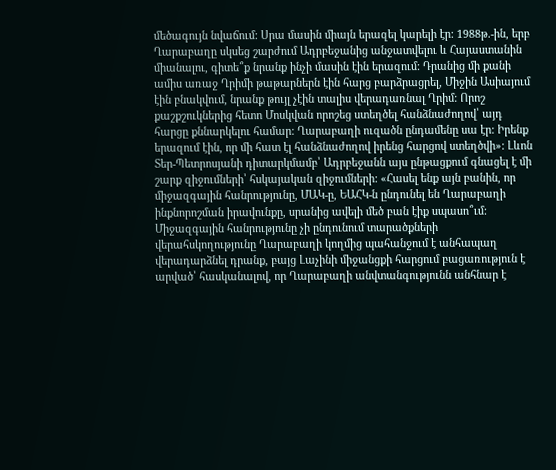մեծագույն նվաճում: Սրա մասին միայն երազել կարելի էր: 1988թ.-ին, երբ Ղարաբաղը սկսեց շարժում Ադրբեջանից անջատվելու և Հայաստանին միանալու, գիտե՞ք նրանք ինչի մասին էին երազում: Դրանից մի քանի ամիս առաջ Ղրիմի թաթարներն էին հարց բարձրացրել, Միջին Ասիայում էին բնակվում, նրանք թույլ չէին տալիս վերադառնալ Ղրիմ: Որոշ քաշքշուկներից հետո Մոսկվան որոշեց ստեղծել հանձնաժողով՝ այդ հարցը քննարկելու համար: Ղարաբաղի ուզածն ընդամենը սա էր: Իրենք երազում էին, որ մի հատ էլ հանձնաժողով իրենց հարցով ստեղծվի»: Լևոն Տեր-Պետրոսյանի դիտարկմամբ՝ Ադրբեջանն այս ընթացքում գնացել է մի շարք զիջումների՝ հսկայական զիջումների: «Հասել ենք այն բանին, որ միջազգային հանրությունը, ՄԱԿ-ը, ԵԱՀԿ-ն ընդունել են Ղարաբաղի ինքնորոշման իրավունքը, սրանից ավելի մեծ բան էիք սպասո՞ւմ: Միջազգային հանրությունը չի ընդունում տարածքների վերահսկողությունը Ղարաբաղի կողմից պահանջում է անհապաղ վերադարձնել դրանք, բայց Լաչինի միջանցքի հարցում բացառություն է արված՝ հասկանալով, որ Ղարաբաղի անվտանգությունն անհնար է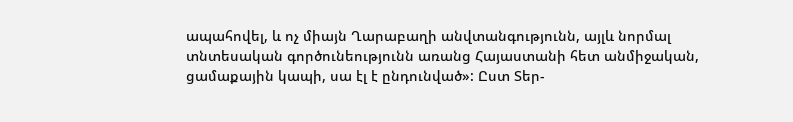ապահովել, և ոչ միայն Ղարաբաղի անվտանգությունն, այլև նորմալ տնտեսական գործունեությունն առանց Հայաստանի հետ անմիջական, ցամաքային կապի, սա էլ է ընդունված»: Ըստ Տեր-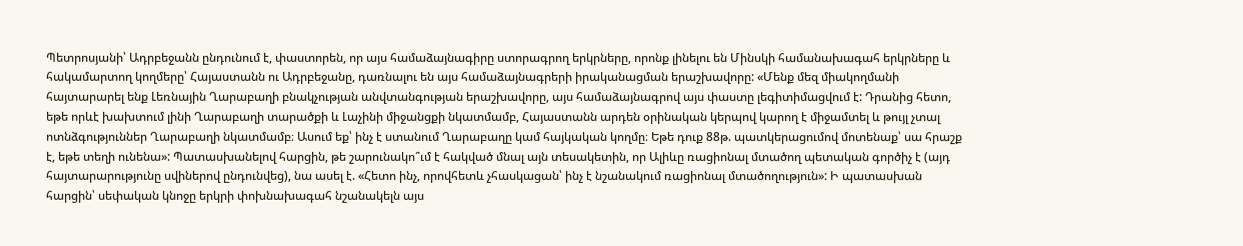Պետրոսյանի՝ Ադրբեջանն ընդունում է, փաստորեն, որ այս համաձայնագիրը ստորագրող երկրները, որոնք լինելու են Մինսկի համանախագահ երկրները և հակամարտող կողմերը՝ Հայաստանն ու Ադրբեջանը, դառնալու են այս համաձայնագրերի իրականացման երաշխավորը: «Մենք մեզ միակողմանի հայտարարել ենք Լեռնային Ղարաբաղի բնակչության անվտանգության երաշխավորը, այս համաձայնագրով այս փաստը լեգիտիմացվում է: Դրանից հետո, եթե որևէ խախտում լինի Ղարաբաղի տարածքի և Լաչինի միջանցքի նկատմամբ, Հայաստանն արդեն օրինական կերպով կարող է միջամտել և թույլ չտալ ոտնձգություններ Ղարաբաղի նկատմամբ։ Ասում եք՝ ինչ է ստանում Ղարաբաղը կամ հայկական կողմը։ Եթե դուք 88թ. պատկերացումով մոտենաք՝ սա հրաշք է, եթե տեղի ունենա»: Պատասխանելով հարցին, թե շարունակո՞ւմ է հակված մնալ այն տեսակետին, որ Ալիևը ռացիոնալ մտածող պետական գործիչ է (այդ հայտարարությունը սվիներով ընդունվեց), նա ասել է. «Հետո ինչ, որովհետև չհասկացան՝ ինչ է նշանակում ռացիոնալ մտածողություն»: Ի պատասխան հարցին՝ սեփական կնոջը երկրի փոխնախագահ նշանակելն այս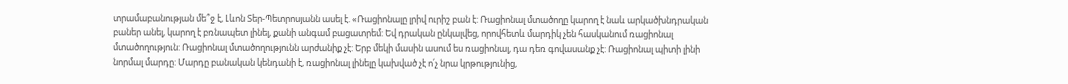տրամաբանության մե՞ջ է, Լևոն Տեր-Պետրոսյանն ասել է. «Ռացիոնալը լրիվ ուրիշ բան է: Ռացիոնալ մտածողը կարող է նաև արկածխնդրական բաներ անել, կարող է բռնապետ լինել, քանի անգամ բացատրեմ: Եվ դրական ընկալվեց, որովհետև մարդիկ չեն հասկանում ռացիոնալ մտածողություն: Ռացիոնալ մտածողությունն արժանիք չէ: Երբ մեկի մասին ասում ես ռացիոնալ, դա դեռ գովասանք չէ: Ռացիոնալ պիտի լինի նորմալ մարդը: Մարդը բանական կենդանի է, ռացիոնալ լինելը կախված չէ ո՛չ նրա կրթությունից,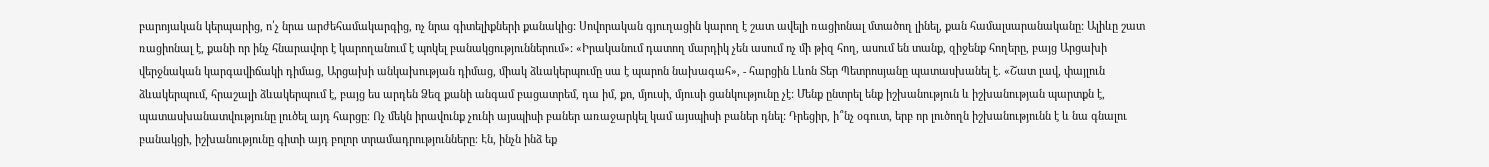բարոյական կերպարից, ո՛չ նրա արժեհամակարգից, ոչ նրա գիտելիքների քանակից: Սովորական գյուղացին կարող է շատ ավելի ռացիոնալ մտածող լինել, քան համալսարանականը: Ալիևը շատ ռացիոնալ է, քանի որ ինչ հնարավոր է կարողանում է պոկել բանակցություններում»: «Իրականում դատող մարդիկ չեն ասում ոչ մի թիզ հող, ասում են տանք, զիջենք հողերը, բայց Արցախի վերջնական կարգավիճակի դիմաց, Արցախի անկախության դիմաց, միակ ձևակերպումը սա է պարոն նախագահ», - հարցին Լևոն Տեր Պետրոսյանը պատասխանել է. «Շատ լավ, փայլուն ձևակերպում, հրաշալի ձևակերպում է, բայց ես արդեն Ձեզ քանի անգամ բացատրեմ, դա իմ, քո, մյուսի, մյուսի ցանկությունը չէ: Մենք ընտրել ենք իշխանություն և իշխանության պարտքն է, պատասխանատվությունը լուծել այդ հարցը։ Ոչ մեկն իրավունք չունի այսպիսի բաներ առաջարկել կամ այսպիսի բաներ դնել: Դրեցիր, ի՞նչ օգուտ, երբ որ լուծողն իշխանությունն է և նա գնալու բանակցի, իշխանությունը գիտի այդ բոլոր տրամադրությունները։ Էն, ինչն ինձ եք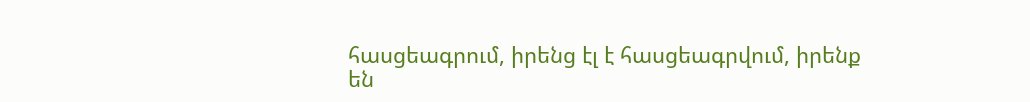հասցեագրում, իրենց էլ է հասցեագրվում, իրենք են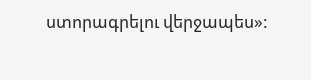ստորագրելու վերջապես»: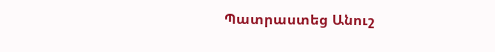Պատրաստեց Անուշ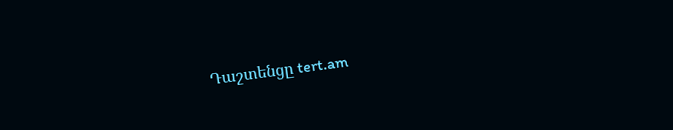Դաշտենցը tert.am